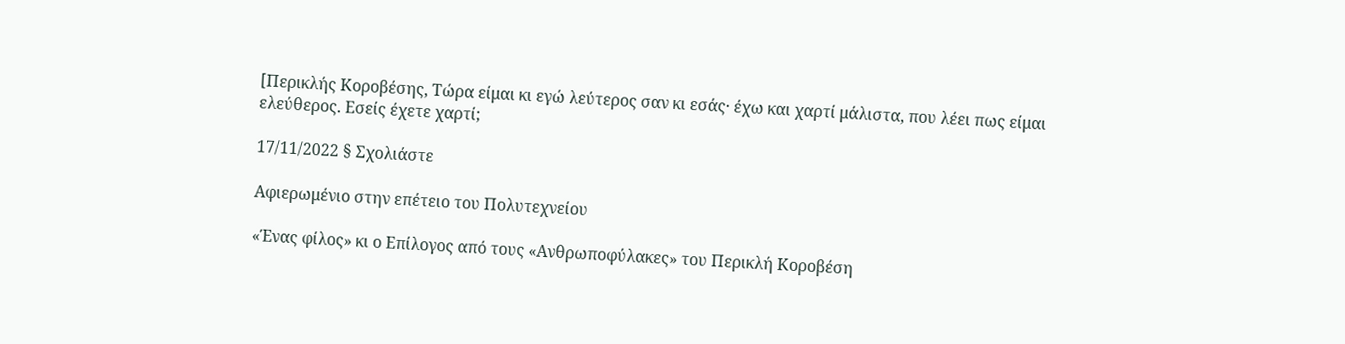[Περικλής Κοροβέσης, Τώρα είμαι κι εγώ λεύτερος σαν κι εσάς· έχω και χαρτί μάλιστα, που λέει πως είμαι ελεύθερος. Εσείς έχετε χαρτί;

17/11/2022 § Σχολιάστε

Αφιερωμένιο στην επέτειο του Πολυτεχνείου

«Ένας φίλος» κι ο Επίλογος από τους «Ανθρωποφύλακες» του Περικλή Κοροβέση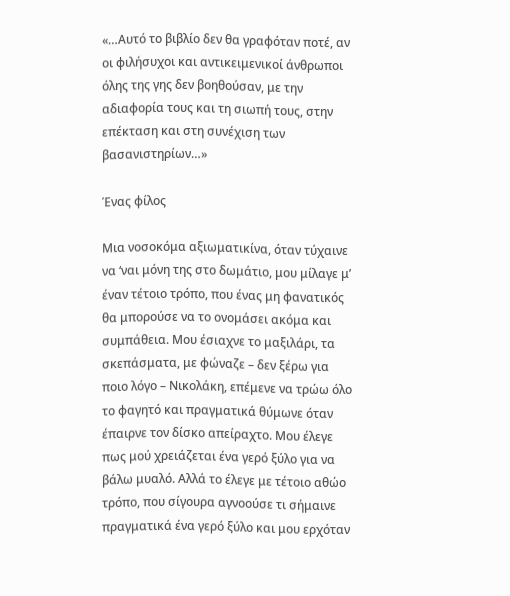«…Αυτό το βιβλίο δεν θα γραφόταν ποτέ, αν οι φιλήσυχοι και αντικειμενικοί άνθρωποι όλης της γης δεν βοηθούσαν, με την αδιαφορία τους και τη σιωπή τους, στην επέκταση και στη συνέχιση των βασανιστηρίων…»

Ένας φίλος

Μια νοσοκόμα αξιωματικίνα, όταν τύχαινε να ‘ναι μόνη της στο δωμάτιο, μου μίλαγε μ’ έναν τέτοιο τρόπο, που ένας μη φανατικός θα μπορούσε να το ονομάσει ακόμα και συμπάθεια. Μου έσιαχνε το μαξιλάρι, τα σκεπάσματα, με φώναζε – δεν ξέρω για ποιο λόγο – Νικολάκη, επέμενε να τρώω όλο το φαγητό και πραγματικά θύμωνε όταν έπαιρνε τον δίσκο απείραχτο. Μου έλεγε πως μού χρειάζεται ένα γερό ξύλο για να βάλω μυαλό. Αλλά το έλεγε με τέτοιο αθώο τρόπο, που σίγουρα αγνοούσε τι σήμαινε πραγματικά ένα γερό ξύλο και μου ερχόταν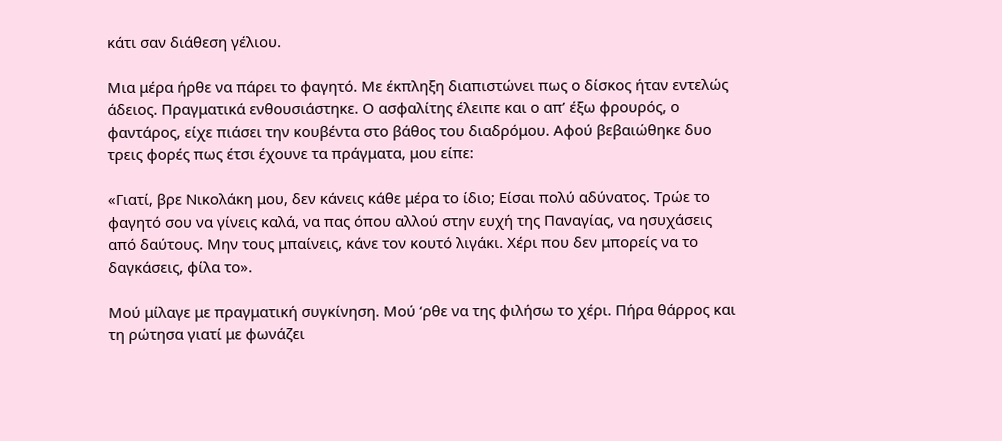κάτι σαν διάθεση γέλιου.

Μια μέρα ήρθε να πάρει το φαγητό. Με έκπληξη διαπιστώνει πως ο δίσκος ήταν εντελώς άδειος. Πραγματικά ενθουσιάστηκε. Ο ασφαλίτης έλειπε και ο απ’ έξω φρουρός, ο φαντάρος, είχε πιάσει την κουβέντα στο βάθος του διαδρόμου. Αφού βεβαιώθηκε δυο τρεις φορές πως έτσι έχουνε τα πράγματα, μου είπε:

«Γιατί, βρε Νικολάκη μου, δεν κάνεις κάθε μέρα το ίδιο; Είσαι πολύ αδύνατος. Τρώε το φαγητό σου να γίνεις καλά, να πας όπου αλλού στην ευχή της Παναγίας, να ησυχάσεις από δαύτους. Μην τους μπαίνεις, κάνε τον κουτό λιγάκι. Χέρι που δεν μπορείς να το δαγκάσεις, φίλα το».

Μού μίλαγε με πραγματική συγκίνηση. Μού ‘ρθε να της φιλήσω το χέρι. Πήρα θάρρος και τη ρώτησα γιατί με φωνάζει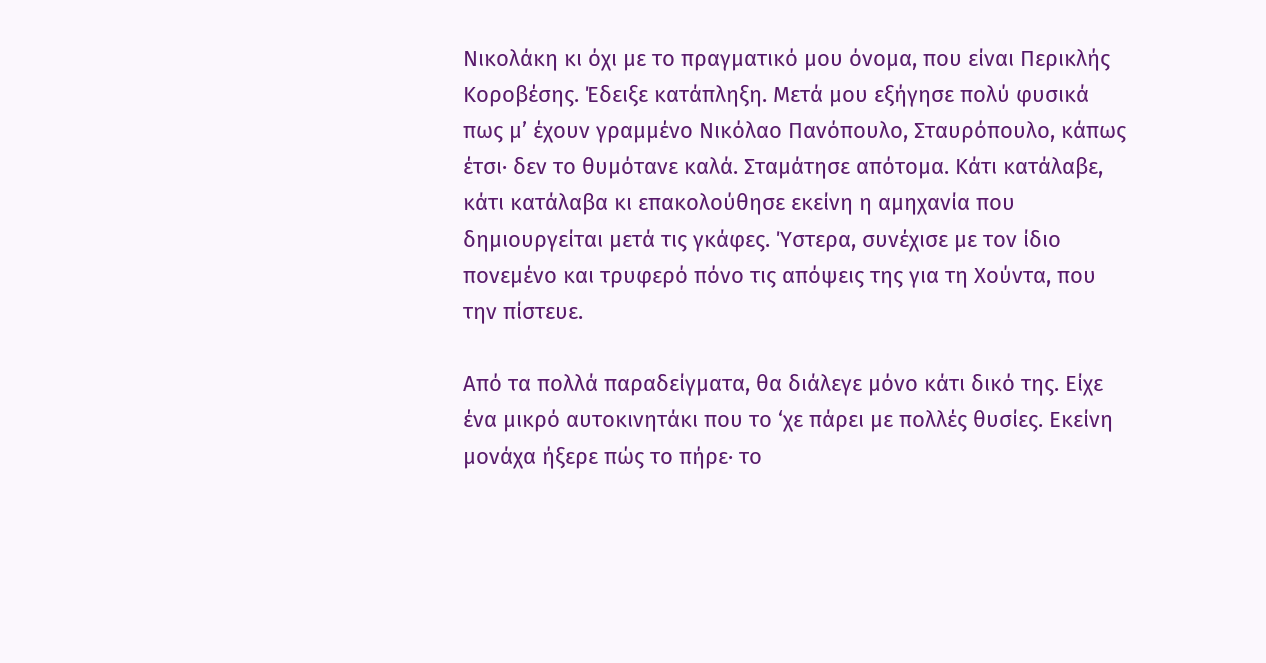Νικολάκη κι όχι με το πραγματικό μου όνομα, που είναι Περικλής Κοροβέσης. Έδειξε κατάπληξη. Μετά μου εξήγησε πολύ φυσικά πως μ’ έχουν γραμμένο Νικόλαο Πανόπουλο, Σταυρόπουλο, κάπως έτσι· δεν το θυμότανε καλά. Σταμάτησε απότομα. Κάτι κατάλαβε, κάτι κατάλαβα κι επακολούθησε εκείνη η αμηχανία που δημιουργείται μετά τις γκάφες. Ύστερα, συνέχισε με τον ίδιο πονεμένο και τρυφερό πόνο τις απόψεις της για τη Χούντα, που την πίστευε.

Από τα πολλά παραδείγματα, θα διάλεγε μόνο κάτι δικό της. Είχε ένα μικρό αυτοκινητάκι που το ‘χε πάρει με πολλές θυσίες. Εκείνη μονάχα ήξερε πώς το πήρε· το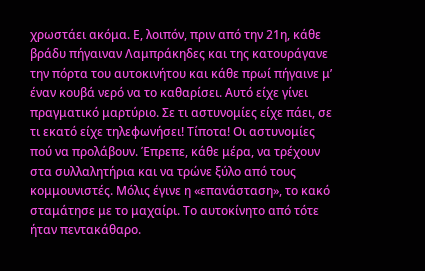χρωστάει ακόμα. Ε, λοιπόν, πριν από την 21η, κάθε βράδυ πήγαιναν Λαμπράκηδες και της κατουράγανε την πόρτα του αυτοκινήτου και κάθε πρωί πήγαινε μ’ έναν κουβά νερό να το καθαρίσει. Αυτό είχε γίνει πραγματικό μαρτύριο. Σε τι αστυνομίες είχε πάει, σε τι εκατό είχε τηλεφωνήσει! Τίποτα! Οι αστυνομίες πού να προλάβουν. Έπρεπε, κάθε μέρα, να τρέχουν στα συλλαλητήρια και να τρώνε ξύλο από τους κομμουνιστές. Μόλις έγινε η «επανάσταση», το κακό σταμάτησε με το μαχαίρι. Το αυτοκίνητο από τότε ήταν πεντακάθαρο.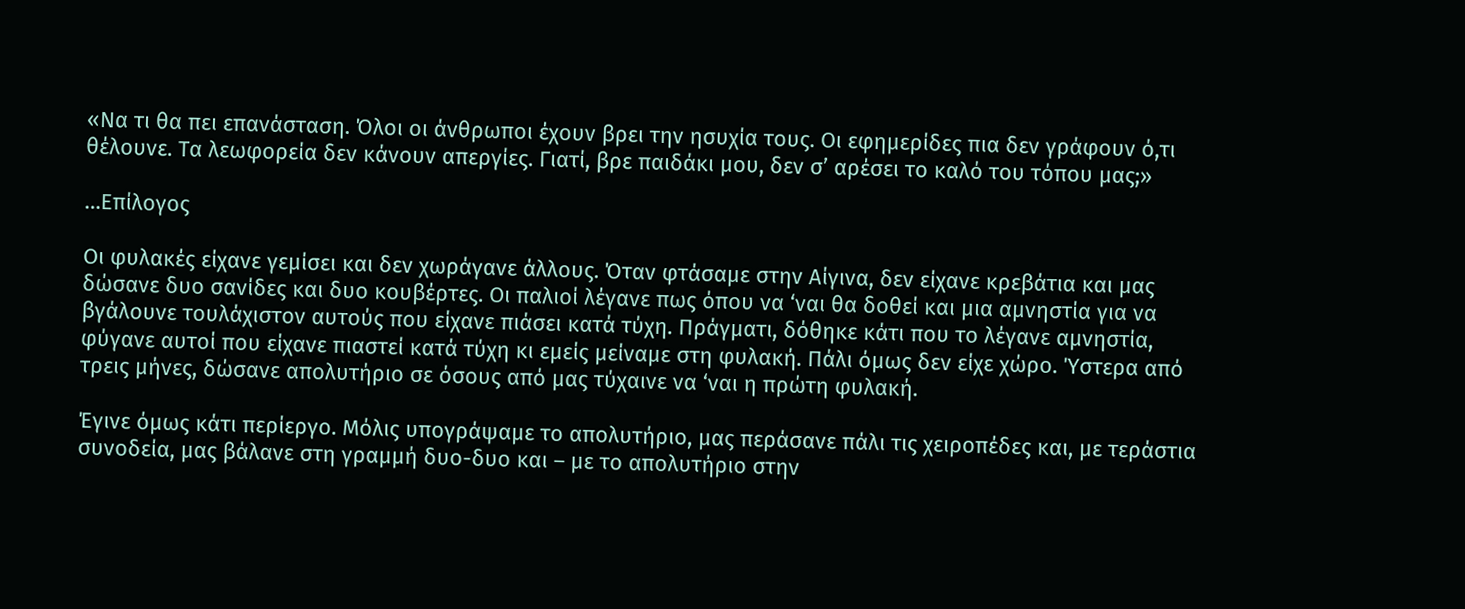«Να τι θα πει επανάσταση. Όλοι οι άνθρωποι έχουν βρει την ησυχία τους. Οι εφημερίδες πια δεν γράφουν ό,τι θέλουνε. Τα λεωφορεία δεν κάνουν απεργίες. Γιατί, βρε παιδάκι μου, δεν σ’ αρέσει το καλό του τόπου μας;»

…Επίλογος

Οι φυλακές είχανε γεμίσει και δεν χωράγανε άλλους. Όταν φτάσαμε στην Αίγινα, δεν είχανε κρεβάτια και μας δώσανε δυο σανίδες και δυο κουβέρτες. Οι παλιοί λέγανε πως όπου να ‘ναι θα δοθεί και μια αμνηστία για να βγάλουνε τουλάχιστον αυτούς που είχανε πιάσει κατά τύχη. Πράγματι, δόθηκε κάτι που το λέγανε αμνηστία, φύγανε αυτοί που είχανε πιαστεί κατά τύχη κι εμείς μείναμε στη φυλακή. Πάλι όμως δεν είχε χώρο. Ύστερα από τρεις μήνες, δώσανε απολυτήριο σε όσους από μας τύχαινε να ‘ναι η πρώτη φυλακή.

Έγινε όμως κάτι περίεργο. Μόλις υπογράψαμε το απολυτήριο, μας περάσανε πάλι τις χειροπέδες και, με τεράστια συνοδεία, μας βάλανε στη γραμμή δυο-δυο και – με το απολυτήριο στην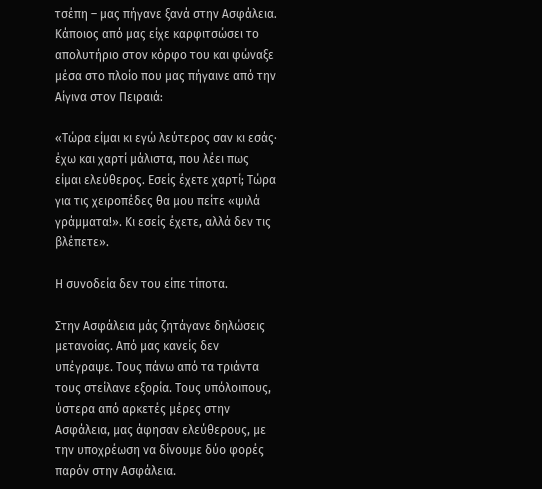τσέπη – μας πήγανε ξανά στην Ασφάλεια. Κάποιος από μας είχε καρφιτσώσει το απολυτήριο στον κόρφο του και φώναξε μέσα στο πλοίο που μας πήγαινε από την Αίγινα στον Πειραιά:

«Τώρα είμαι κι εγώ λεύτερος σαν κι εσάς· έχω και χαρτί μάλιστα, που λέει πως είμαι ελεύθερος. Εσείς έχετε χαρτί; Τώρα για τις χειροπέδες θα μου πείτε «ψιλά γράμματα!». Κι εσείς έχετε, αλλά δεν τις βλέπετε».

Η συνοδεία δεν του είπε τίποτα.

Στην Ασφάλεια μάς ζητάγανε δηλώσεις μετανοίας. Από μας κανείς δεν υπέγραψε. Τους πάνω από τα τριάντα τους στείλανε εξορία. Τους υπόλοιπους, ύστερα από αρκετές μέρες στην Ασφάλεια, μας άφησαν ελεύθερους, με την υποχρέωση να δίνουμε δύο φορές παρόν στην Ασφάλεια.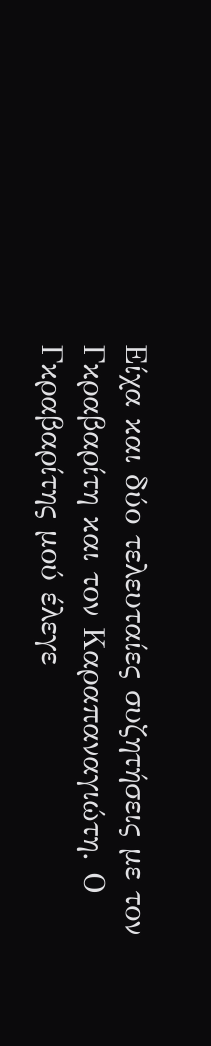Είχα και δύο τελευταίες συζητήσεις με τον Γκραβαρίτη και τον Καραπαναγιώτη. Ο Γκραβαρίτης μού έλεγε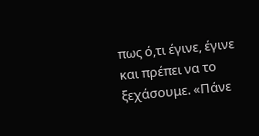πως ό,τι έγινε, έγινε και πρέπει να το ξεχάσουμε. «Πάνε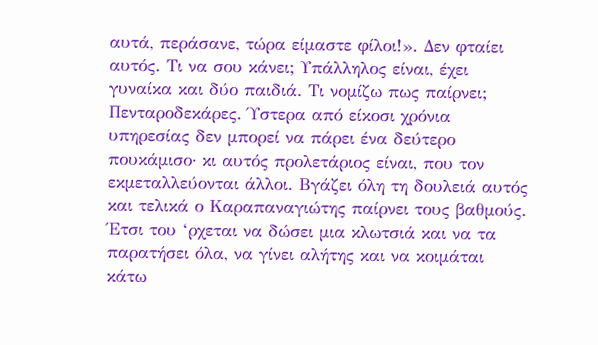αυτά, περάσανε, τώρα είμαστε φίλοι!». Δεν φταίει αυτός. Τι να σου κάνει; Υπάλληλος είναι, έχει γυναίκα και δύο παιδιά. Τι νομίζω πως παίρνει; Πενταροδεκάρες. Ύστερα από είκοσι χρόνια υπηρεσίας δεν μπορεί να πάρει ένα δεύτερο πουκάμισο· κι αυτός προλετάριος είναι, που τον εκμεταλλεύονται άλλοι. Βγάζει όλη τη δουλειά αυτός και τελικά ο Καραπαναγιώτης παίρνει τους βαθμούς. Έτσι του ‘ρχεται να δώσει μια κλωτσιά και να τα παρατήσει όλα, να γίνει αλήτης και να κοιμάται κάτω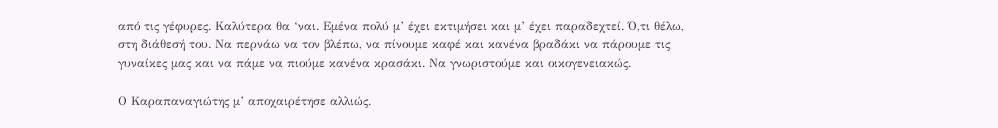από τις γέφυρες. Καλύτερα θα ‘ναι. Εμένα πολύ μ’ έχει εκτιμήσει και μ’ έχει παραδεχτεί. Ό,τι θέλω, στη διάθεσή του. Να περνάω να τον βλέπω, να πίνουμε καφέ και κανένα βραδάκι να πάρουμε τις γυναίκες μας και να πάμε να πιούμε κανένα κρασάκι. Να γνωριστούμε και οικογενειακώς.

Ο Καραπαναγιώτης μ’ αποχαιρέτησε αλλιώς.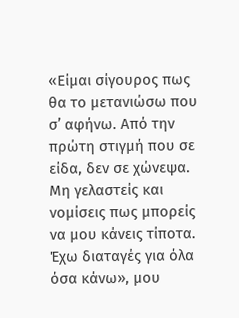«Είμαι σίγουρος πως θα το μετανιώσω που σ’ αφήνω. Από την πρώτη στιγμή που σε είδα, δεν σε χώνεψα. Μη γελαστείς και νομίσεις πως μπορείς να μου κάνεις τίποτα. Έχω διαταγές για όλα όσα κάνω», μου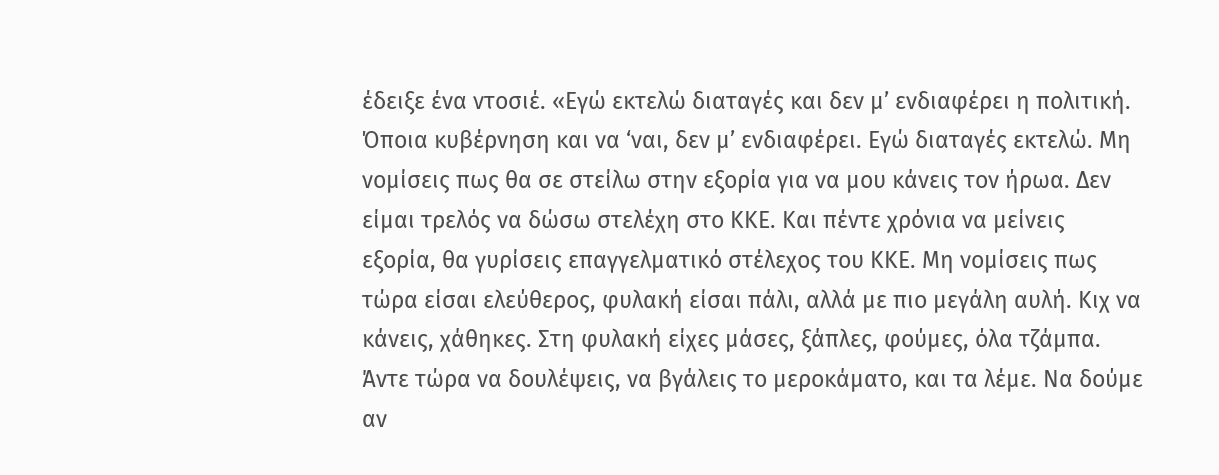έδειξε ένα ντοσιέ. «Εγώ εκτελώ διαταγές και δεν μ’ ενδιαφέρει η πολιτική. Όποια κυβέρνηση και να ‘ναι, δεν μ’ ενδιαφέρει. Εγώ διαταγές εκτελώ. Μη νομίσεις πως θα σε στείλω στην εξορία για να μου κάνεις τον ήρωα. Δεν είμαι τρελός να δώσω στελέχη στο ΚΚΕ. Και πέντε χρόνια να μείνεις εξορία, θα γυρίσεις επαγγελματικό στέλεχος του ΚΚΕ. Μη νομίσεις πως τώρα είσαι ελεύθερος, φυλακή είσαι πάλι, αλλά με πιο μεγάλη αυλή. Κιχ να κάνεις, χάθηκες. Στη φυλακή είχες μάσες, ξάπλες, φούμες, όλα τζάμπα. Άντε τώρα να δουλέψεις, να βγάλεις το μεροκάματο, και τα λέμε. Να δούμε αν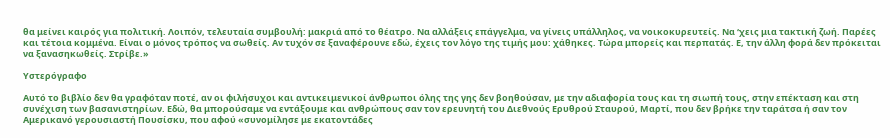θα μείνει καιρός για πολιτική. Λοιπόν, τελευταία συμβουλή: μακριά από το θέατρο. Να αλλάξεις επάγγελμα, να γίνεις υπάλληλος, να νοικοκυρευτείς. Να ‘χεις μια τακτική ζωή. Παρέες και τέτοια κομμένα. Είναι ο μόνος τρόπος να σωθείς. Αν τυχόν σε ξαναφέρουνε εδώ, έχεις τον λόγο της τιμής μου: χάθηκες. Τώρα μπορείς και περπατάς. Ε, την άλλη φορά δεν πρόκειται να ξανασηκωθείς. Στρίβε.»

Υστερόγραφο

Αυτό το βιβλίο δεν θα γραφόταν ποτέ, αν οι φιλήσυχοι και αντικειμενικοί άνθρωποι όλης της γης δεν βοηθούσαν, με την αδιαφορία τους και τη σιωπή τους, στην επέκταση και στη συνέχιση των βασανιστηρίων. Εδώ, θα μπορούσαμε να εντάξουμε και ανθρώπους σαν τον ερευνητή του Διεθνούς Ερυθρού Σταυρού, Μαρτί, που δεν βρήκε την ταράτσα ή σαν τον Αμερικανό γερουσιαστή Πουσίσκυ, που αφού «συνομίλησε με εκατοντάδες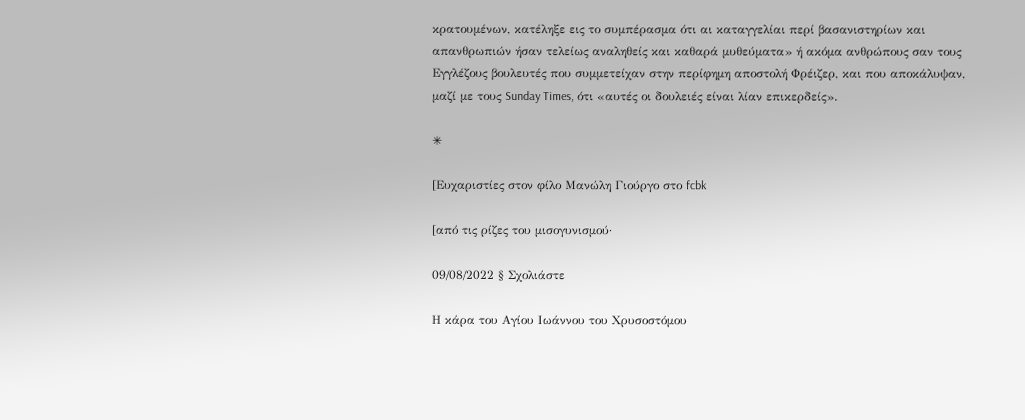κρατουμένων, κατέληξε εις το συμπέρασμα ότι αι καταγγελίαι περί βασανιστηρίων και απανθρωπιών ήσαν τελείως αναληθείς και καθαρά μυθεύματα» ή ακόμα ανθρώπους σαν τους Εγγλέζους βουλευτές που συμμετείχαν στην περίφημη αποστολή Φρέιζερ, και που αποκάλυψαν, μαζί με τους Sunday Times, ότι «αυτές οι δουλειές είναι λίαν επικερδείς».

✳

[Ευχαριστίες στον φίλο Μανώλη Γιούργο στο fcbk

[από τις ρίζες του μισογυνισμού·

09/08/2022 § Σχολιάστε

Η κάρα του Αγίου Ιωάννου του Χρυσοστόμου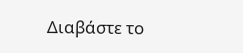Διαβάστε το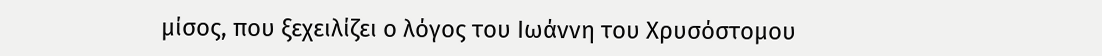μίσος, που ξεχειλίζει ο λόγος του Ιωάννη του Χρυσόστομου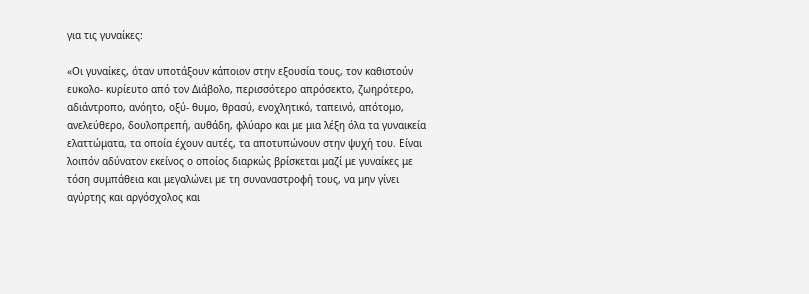για τις γυναίκες:

«Οι γυναίκες, όταν υποτάξουν κάποιον στην εξουσία τους, τον καθιστούν ευκολο- κυρίευτο από τον Διάβολο, περισσότερο απρόσεκτο, ζωηρότερο, αδιάντροπο, ανόητο, οξύ- θυμο, θρασύ, ενοχλητικό, ταπεινό, απότομο, ανελεύθερο, δουλοπρεπή, αυθάδη, φλύαρο και με μια λέξη όλα τα γυναικεία ελαττώματα, τα οποία έχουν αυτές, τα αποτυπώνουν στην ψυχή του. Είναι λοιπόν αδύνατον εκείνος ο οποίος διαρκώς βρίσκεται μαζί με γυναίκες με τόση συμπάθεια και μεγαλώνει με τη συναναστροφή τους, να μην γίνει αγύρτης και αργόσχολος και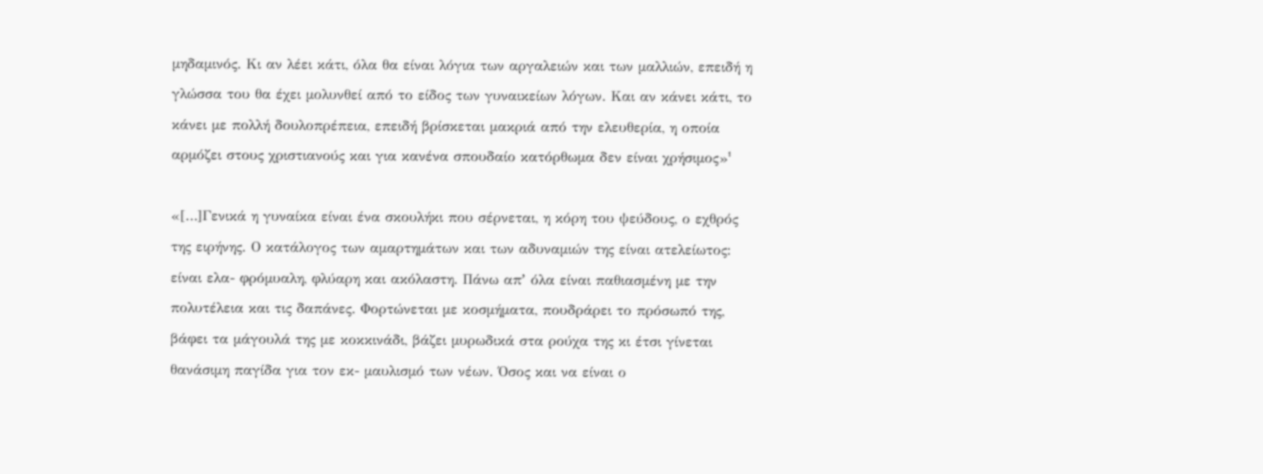μηδαμινός. Κι αν λέει κάτι, όλα θα είναι λόγια των αργαλειών και των μαλλιών, επειδή η γλώσσα του θα έχει μολυνθεί από το είδος των γυναικείων λόγων. Και αν κάνει κάτι, το κάνει με πολλή δουλοπρέπεια, επειδή βρίσκεται μακριά από την ελευθερία, η οποία αρμόζει στους χριστιανούς και για κανένα σπουδαίο κατόρθωμα δεν είναι χρήσιμος»¹

«[…]Γενικά η γυναίκα είναι ένα σκουλήκι που σέρνεται, η κόρη του ψεύδους, ο εχθρός της ειρήνης. Ο κατάλογος των αμαρτημάτων και των αδυναμιών της είναι ατελείωτος: είναι ελα- φρόμυαλη, φλύαρη και ακόλαστη. Πάνω απʼ όλα είναι παθιασμένη με την πολυτέλεια και τις δαπάνες. Φορτώνεται με κοσμήματα, πουδράρει το πρόσωπό της, βάφει τα μάγουλά της με κοκκινάδι, βάζει μυρωδικά στα ρούχα της κι έτσι γίνεται θανάσιμη παγίδα για τον εκ- μαυλισμό των νέων. Όσος και να είναι ο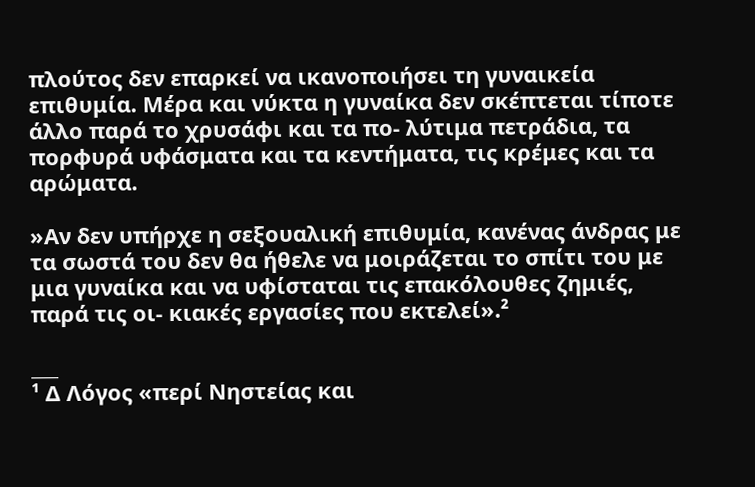πλούτος δεν επαρκεί να ικανοποιήσει τη γυναικεία επιθυμία. Μέρα και νύκτα η γυναίκα δεν σκέπτεται τίποτε άλλο παρά το χρυσάφι και τα πο- λύτιμα πετράδια, τα πορφυρά υφάσματα και τα κεντήματα, τις κρέμες και τα αρώματα.

»Αν δεν υπήρχε η σεξουαλική επιθυμία, κανένας άνδρας με τα σωστά του δεν θα ήθελε να μοιράζεται το σπίτι του με μια γυναίκα και να υφίσταται τις επακόλουθες ζημιές, παρά τις οι- κιακές εργασίες που εκτελεί».²

___
¹ Δ Λόγος «περί Νηστείας και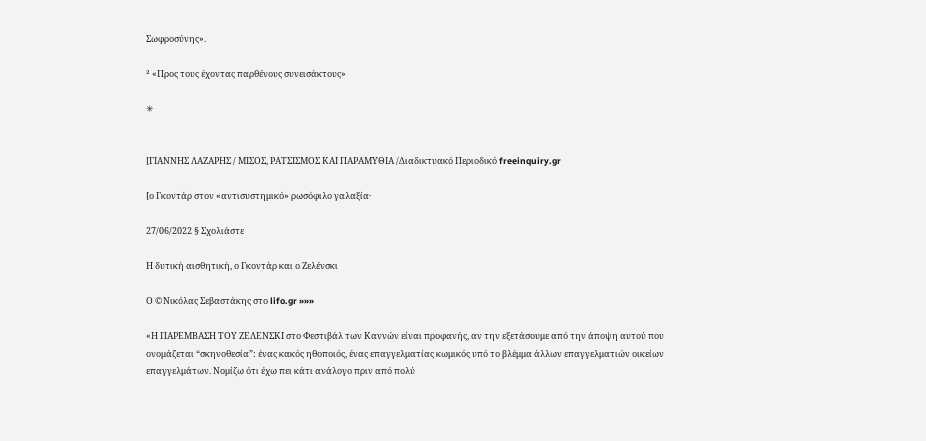Σωφροσύνης».

² «Προς τους έχοντας παρθένους συνεισάκτους»

✳


[ΓΙΑΝΝΗΣ ΛΑΖΑΡΗΣ / ΜΙΣΟΣ, ΡΑΤΣΙΣΜΟΣ ΚΑΙ ΠΑΡΑΜΥΘΙΑ /Διαδικτυακό Περιοδικό freeinquiry.gr

[ο Γκοντάρ στον «αντισυστημικό» ρωσόφιλο γαλαξία·

27/06/2022 § Σχολιάστε

Η δυτική αισθητική, ο Γκοντάρ και ο Ζελένσκι

Ο ©Νικόλας Σεβαστάκης στο lifo.gr »»»

«Η ΠΑΡΕΜΒΑΣΗ ΤΟΥ ΖΕΛΕΝΣΚΙ στο Φεστιβάλ των Καννών είναι προφανής, αν την εξετάσουμε από την άποψη αυτού που ονομάζεται “σκηνοθεσία”: ένας κακός ηθοποιός, ένας επαγγελματίας κωμικός υπό το βλέμμα άλλων επαγγελματιών οικείων επαγγελμάτων. Νομίζω ότι έχω πει κάτι ανάλογο πριν από πολύ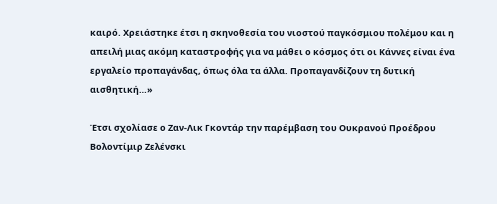καιρό. Χρειάστηκε έτσι η σκηνοθεσία του νιοστού παγκόσμιου πολέμου και η απειλή μιας ακόμη καταστροφής για να μάθει ο κόσμος ότι οι Κάννες είναι ένα εργαλείο προπαγάνδας, όπως όλα τα άλλα. Προπαγανδίζουν τη δυτική αισθητική…»

Έτσι σχολίασε ο Ζαν-Λικ Γκοντάρ την παρέμβαση του Ουκρανού Προέδρου Βολοντίμιρ Ζελένσκι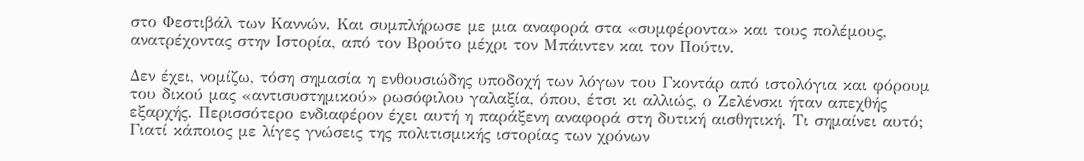στο Φεστιβάλ των Καννών. Και συμπλήρωσε με μια αναφορά στα «συμφέροντα» και τους πολέμους, ανατρέχοντας στην Ιστορία, από τον Βρούτο μέχρι τον Μπάιντεν και τον Πούτιν.

Δεν έχει, νομίζω, τόση σημασία η ενθουσιώδης υποδοχή των λόγων του Γκοντάρ από ιστολόγια και φόρουμ του δικού μας «αντισυστημικού» ρωσόφιλου γαλαξία, όπου, έτσι κι αλλιώς, ο Ζελένσκι ήταν απεχθής εξαρχής. Περισσότερο ενδιαφέρον έχει αυτή η παράξενη αναφορά στη δυτική αισθητική. Τι σημαίνει αυτό; Γιατί κάποιος με λίγες γνώσεις της πολιτισμικής ιστορίας των χρόνων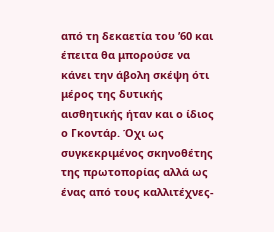από τη δεκαετία του ’60 και έπειτα θα μπορούσε να κάνει την άβολη σκέψη ότι μέρος της δυτικής αισθητικής ήταν και ο ίδιος ο Γκοντάρ. Όχι ως συγκεκριμένος σκηνοθέτης της πρωτοπορίας αλλά ως ένας από τους καλλιτέχνες-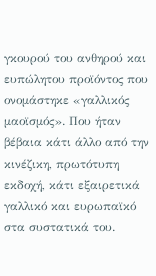γκουρού του ανθηρού και ευπώλητου προϊόντος που ονομάστηκε «γαλλικός μαοϊσμός». Που ήταν βέβαια κάτι άλλο από την κινέζικη, πρωτότυπη εκδοχή, κάτι εξαιρετικά γαλλικό και ευρωπαϊκό στα συστατικά του.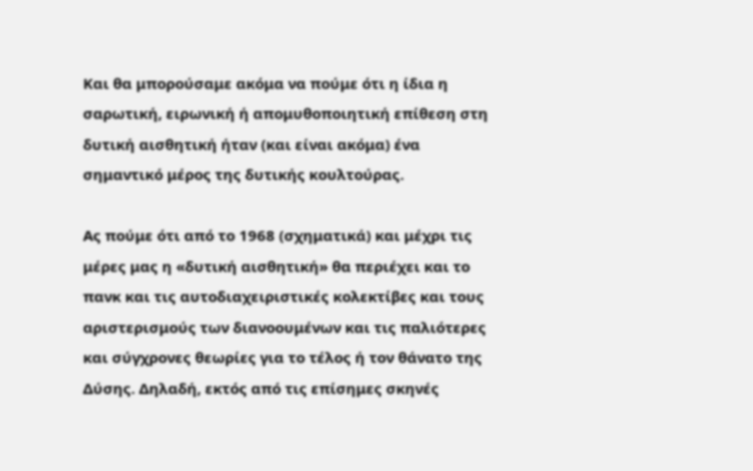Και θα μπορούσαμε ακόμα να πούμε ότι η ίδια η σαρωτική, ειρωνική ή απομυθοποιητική επίθεση στη δυτική αισθητική ήταν (και είναι ακόμα) ένα σημαντικό μέρος της δυτικής κουλτούρας.

Ας πούμε ότι από το 1968 (σχηματικά) και μέχρι τις μέρες μας η «δυτική αισθητική» θα περιέχει και το πανκ και τις αυτοδιαχειριστικές κολεκτίβες και τους αριστερισμούς των διανοουμένων και τις παλιότερες και σύγχρονες θεωρίες για το τέλος ή τον θάνατο της Δύσης. Δηλαδή, εκτός από τις επίσημες σκηνές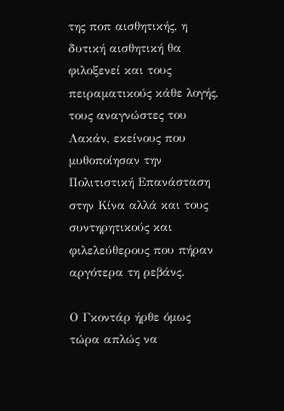της ποπ αισθητικής, η δυτική αισθητική θα φιλοξενεί και τους πειραματικούς κάθε λογής, τους αναγνώστες του Λακάν, εκείνους που μυθοποίησαν την Πολιτιστική Επανάσταση στην Κίνα αλλά και τους συντηρητικούς και φιλελεύθερους που πήραν αργότερα τη ρεβάνς.

Ο Γκοντάρ ήρθε όμως τώρα απλώς να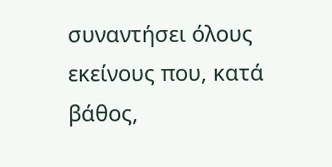συναντήσει όλους εκείνους που, κατά βάθος,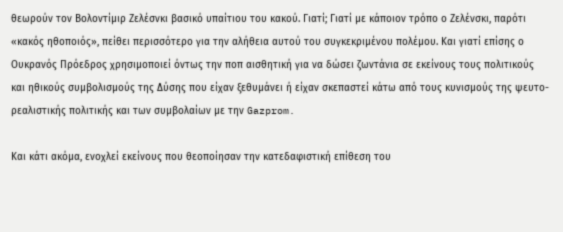θεωρούν τον Βολοντίμιρ Ζελέσνκι βασικό υπαίτιου του κακού. Γιατί; Γιατί με κάποιον τρόπο ο Ζελένσκι, παρότι «κακός ηθοποιός», πείθει περισσότερο για την αλήθεια αυτού του συγκεκριμένου πολέμου. Και γιατί επίσης ο Ουκρανός Πρόεδρος χρησιμοποιεί όντως την ποπ αισθητική για να δώσει ζωντάνια σε εκείνους τους πολιτικούς και ηθικούς συμβολισμούς της Δύσης που είχαν ξεθυμάνει ή είχαν σκεπαστεί κάτω από τους κυνισμούς της ψευτο-ρεαλιστικής πολιτικής και των συμβολαίων με την Gazprom.

Και κάτι ακόμα, ενοχλεί εκείνους που θεοποίησαν την κατεδαφιστική επίθεση του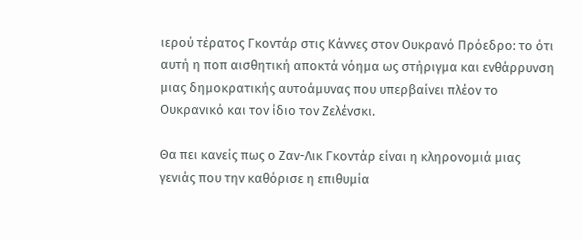ιερού τέρατος Γκοντάρ στις Κάννες στον Ουκρανό Πρόεδρο: το ότι αυτή η ποπ αισθητική αποκτά νόημα ως στήριγμα και ενθάρρυνση μιας δημοκρατικής αυτοάμυνας που υπερβαίνει πλέον το Ουκρανικό και τον ίδιο τον Ζελένσκι.

Θα πει κανείς πως ο Ζαν-Λικ Γκοντάρ είναι η κληρονομιά μιας γενιάς που την καθόρισε η επιθυμία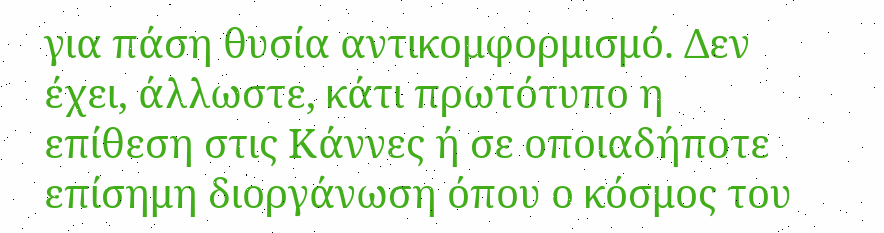για πάση θυσία αντικομφορμισμό. Δεν έχει, άλλωστε, κάτι πρωτότυπο η επίθεση στις Κάννες ή σε οποιαδήποτε επίσημη διοργάνωση όπου ο κόσμος του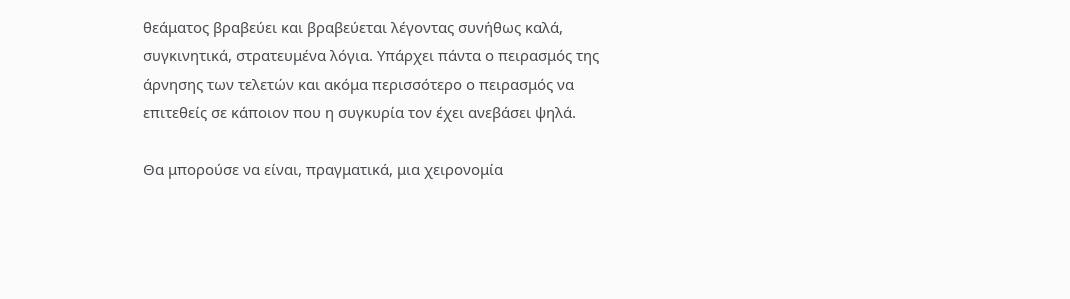θεάματος βραβεύει και βραβεύεται λέγοντας συνήθως καλά, συγκινητικά, στρατευμένα λόγια. Υπάρχει πάντα ο πειρασμός της άρνησης των τελετών και ακόμα περισσότερο ο πειρασμός να επιτεθείς σε κάποιον που η συγκυρία τον έχει ανεβάσει ψηλά.

Θα μπορούσε να είναι, πραγματικά, μια χειρονομία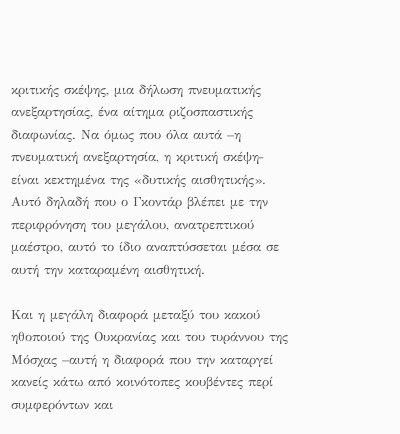κριτικής σκέψης, μια δήλωση πνευματικής ανεξαρτησίας, ένα αίτημα ριζοσπαστικής διαφωνίας. Να όμως που όλα αυτά –η πνευματική ανεξαρτησία, η κριτική σκέψη‒ είναι κεκτημένα της «δυτικής αισθητικής». Αυτό δηλαδή που ο Γκοντάρ βλέπει με την περιφρόνηση του μεγάλου, ανατρεπτικού μαέστρο, αυτό το ίδιο αναπτύσσεται μέσα σε αυτή την καταραμένη αισθητική.

Και η μεγάλη διαφορά μεταξύ του κακού ηθοποιού της Ουκρανίας και του τυράννου της Μόσχας –αυτή η διαφορά που την καταργεί κανείς κάτω από κοινότοπες κουβέντες περί συμφερόντων και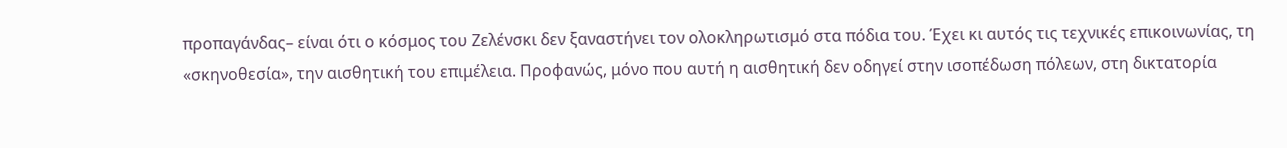προπαγάνδας– είναι ότι ο κόσμος του Ζελένσκι δεν ξαναστήνει τον ολοκληρωτισμό στα πόδια του. Έχει κι αυτός τις τεχνικές επικοινωνίας, τη «σκηνοθεσία», την αισθητική του επιμέλεια. Προφανώς, μόνο που αυτή η αισθητική δεν οδηγεί στην ισοπέδωση πόλεων, στη δικτατορία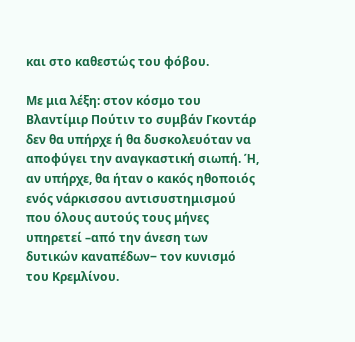και στο καθεστώς του φόβου.

Με μια λέξη: στον κόσμο του Βλαντίμιρ Πούτιν το συμβάν Γκοντάρ δεν θα υπήρχε ή θα δυσκολευόταν να αποφύγει την αναγκαστική σιωπή. Ή, αν υπήρχε, θα ήταν ο κακός ηθοποιός ενός νάρκισσου αντισυστημισμού που όλους αυτούς τους μήνες υπηρετεί –από την άνεση των δυτικών καναπέδων‒ τον κυνισμό του Κρεμλίνου.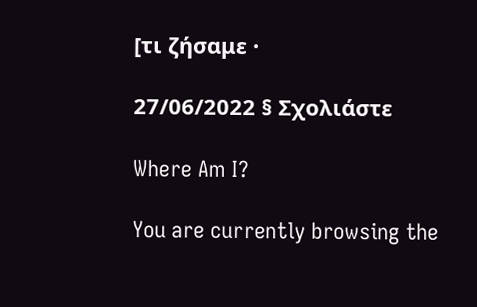[τι ζήσαμε ·

27/06/2022 § Σχολιάστε

Where Am I?

You are currently browsing the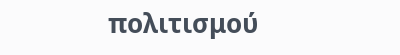πολιτισμού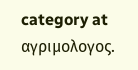category at αγριμολογος.